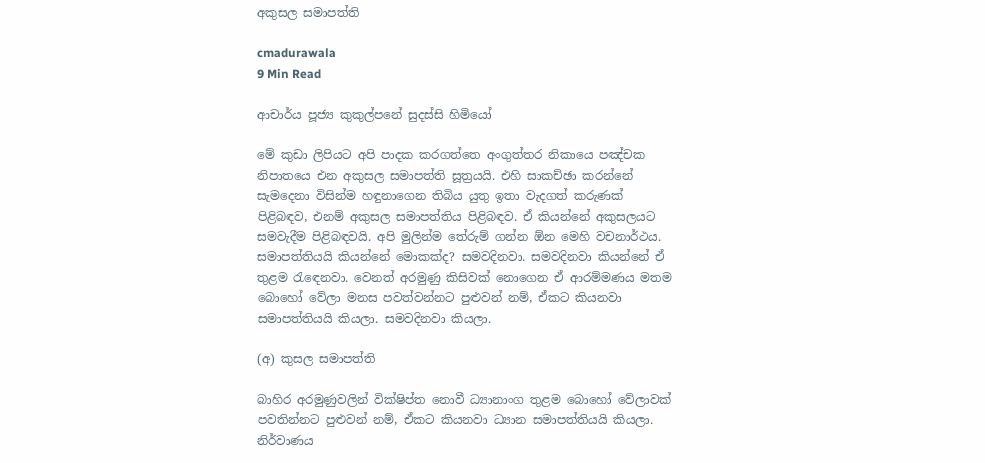අකුසල සමාපත්ති

cmadurawala
9 Min Read

ආචාර්ය පූජ්‍ය කුකුල්පනේ සුදස්සි හිමියෝ

මේ කුඩා ලිපියට අපි පාදක කරගත්තෙ අංගුත්තර නිකායෙ පඤ්චක නිපාතයෙ එන අකුසල සමාපත්ති සූත්‍රයයි. එහි සාකච්ඡා කරන්නේ සැමදෙනා විසින්ම හඳුනාගෙන තිබිය යුතු ඉතා වැදගත් කරුණක් පිළිබඳව, එනම් අකුසල සමාපත්තිය පිළිබඳව. ඒ කියන්නේ අකුසලයට සමවැදීම පිළිබඳවයි. අපි මුලින්ම තේරුම් ගන්න ඕන මෙහි වචනාර්ථය. සමාපත්තියයි කියන්නේ මොකක්ද? සමවදිනවා. සමවදිනවා කියන්නේ ඒ තුළම රැඳෙනවා. වෙනත් අරමුණු කිසිවක් නොගෙන ඒ ආරම්මණය මතම බොහෝ වේලා මනස පවත්වන්නට පුළුවන් නම්, ඒකට කියනවා සමාපත්තියයි කියලා. සමවදිනවා කියලා.

(අ) කුසල සමාපත්ති

බාහිර අරමුණුවලින් වික්ෂිප්ත නොවී ධ්‍යානාංග තුළම බොහෝ වේලාවක් පවතින්නට පුළුවන් නම්, ඒකට කියනවා ධ්‍යාන සමාපත්තියයි කියලා. නිර්වාණය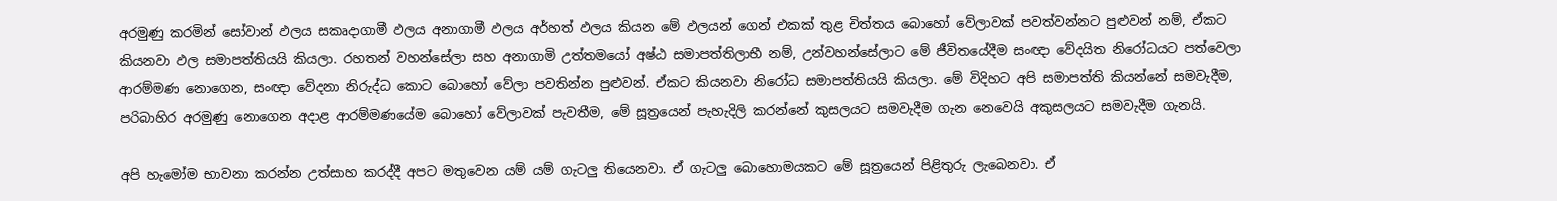අරමුණු කරමින් සෝවාන් ඵලය සකෘදාගාමී ඵලය අනාගාමී ඵලය අර්හත් ඵලය කියන මේ ඵලයන් ගෙන් එකක් තුළ චිත්තය බොහෝ වේලාවක් පවත්වන්නට පුළුවන් නම්, ඒකට කියනවා ඵල සමාපත්තියයි කියලා. රහතන් වහන්සේලා සහ අනාගාමි උත්තමයෝ අෂ්ඨ සමාපත්තිලාභී නම්, උන්වහන්සේලාට මේ ජීවිතයේදීම සංඥා වේදයිත නිරෝධයට පත්වෙලා ආරම්මණ නොගෙන, සංඥා වේදනා නිරුද්ධ කොට බොහෝ වේලා පවතින්න පුළුවන්. ඒකට කියනවා නිරෝධ සමාපත්තියයි කියලා. මේ විදිහට අපි සමාපත්ති කියන්නේ සමවැදීම, පරිබාහිර අරමුණු නොගෙන අදාළ ආරම්මණයේම බොහෝ වේලාවක් පැවතීම, මේ සූත්‍රයෙන් පැහැදිලි කරන්නේ කුසලයට සමවැදීම ගැන නෙවෙයි අකුසලයට සමවැදීම ගැනයි.

අපි හැමෝම භාවනා කරන්න උත්සාහ කරද්දී අපට මතුවෙන යම් යම් ගැටලු තියෙනවා. ඒ ගැටලු බොහොමයකට මේ සූත්‍රයෙන් පිළිතුරු ලැබෙනවා. ඒ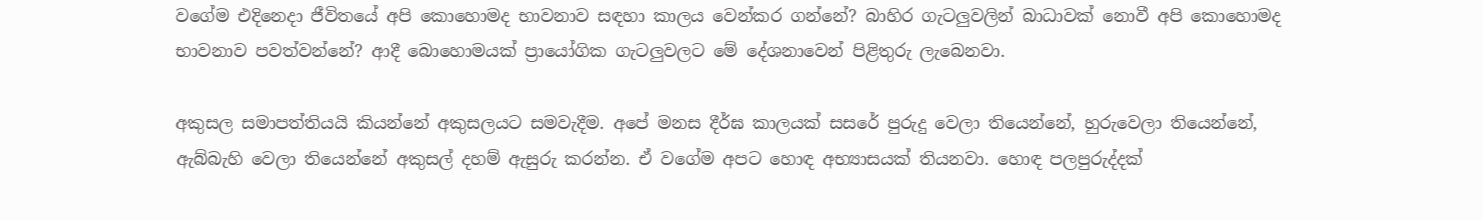වගේම එදිනෙදා ජීවිතයේ අපි කොහොමද භාවනාව සඳහා කාලය වෙන්කර ගන්නේ? බාහිර ගැටලුවලින් බාධාවක් නොවී අපි කොහොමද භාවනාව පවත්වන්නේ? ආදී බොහොමයක් ප්‍රායෝගික ගැටලුවලට මේ දේශනාවෙන් පිළිතුරු ලැබෙනවා.

අකුසල සමාපත්තියයි කියන්නේ අකුසලයට සමවැදීම. අපේ මනස දීර්ඝ කාලයක් සසරේ පුරුදු වෙලා තියෙන්නේ, හුරුවෙලා තියෙන්නේ, ඇබ්බැහි වෙලා තියෙන්නේ අකුසල් දහම් ඇසුරු කරන්න. ඒ වගේම අපට හොඳ අභ්‍යාසයක් තියනවා. හොඳ පලපුරුද්දක්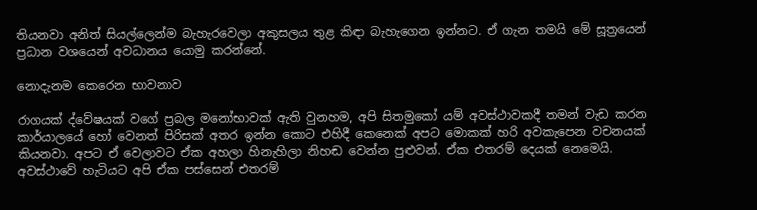තියනවා අනිත් සියල්ලෙන්ම බැහැරවෙලා අකුසලය තුළ කිඳා බැහැගෙන ඉන්නට. ඒ ගැන තමයි මේ සූත්‍රයෙන් ප්‍රධාන වශයෙන් අවධානය යොමු කරන්නේ.

නොදැනම කෙරෙන භාවනාව

රාගයක් ද්වේෂයක් වගේ ප්‍රබල මනෝභාවක් ඇති වුනහම, අපි සිතමුකෝ යම් අවස්ථාවකදී තමන් වැඩ කරන කාර්යාලයේ හෝ වෙනත් පිරිසක් අතර ඉන්න කොට එහිදී කෙනෙක් අපට මොකක් හරි අවකැපෙන වචනයක් කියනවා. අපට ඒ වෙලාවට ඒක අහලා හිනැහිලා නිහඬ වෙන්න පුළුවන්. ඒක එතරම් දෙයක් නෙමෙයි. අවස්ථාවේ හැටියට අපි ඒක පස්සෙන් එතරම්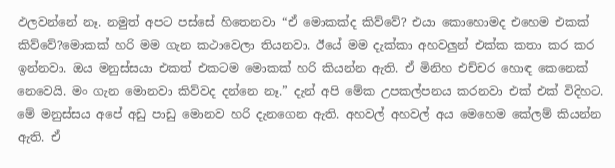ඵලවන්නේ නෑ. නමුත් අපට පස්සේ හිතෙනවා “ඒ මොකක්ද කිව්වේ? එයා කොහොමද එහෙම එකක් කිව්වේ?මොකක් හරි මම ගැන කථාවෙලා තියනවා. ඊයේ මම දැක්කා අහවලුන් එක්ක කතා කර කර ඉන්නවා. ඔය මනුස්සයා එකත් එකටම මොකක් හරි කියන්න ඇති. ඒ මිනිහ එච්චර හොඳ කෙනෙක් නෙවෙයි. මං ගැන මොනවා කිව්වද දන්නෙ නෑ.” දැන් අපි මේක උපකල්පනය කරනවා එක් එක් විදිහට. මේ මනුස්සය අපේ අඩු පාඩු මොනව හරි දැනගෙන ඇති. අහවල් අහවල් අය මෙහෙම කේලම් කියන්න ඇති. ඒ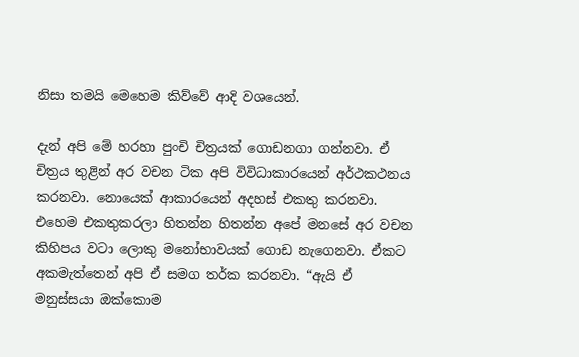නිසා තමයි මෙහෙම කිව්වේ ආදි වශයෙන්.

දැන් අපි මේ හරහා පුංචි චිත්‍රයක් ගොඩනගා ගන්නවා. ඒ චිත්‍රය තුළින් අර වචන ටික අපි විවිධාකාරයෙන් අර්ථකථනය කරනවා. නොයෙක් ආකාරයෙන් අදහස් එකතු කරනවා. එහෙම එකතුකරලා හිතන්න හිතන්න අපේ මනසේ අර වචන කිහිපය වටා ලොකු මනෝභාවයක් ගොඩ නැගෙනවා. ඒකට අකමැත්තෙන් අපි ඒ සමග තර්ක කරනවා. “ඇයි ඒ මනුස්සයා ඔක්කොම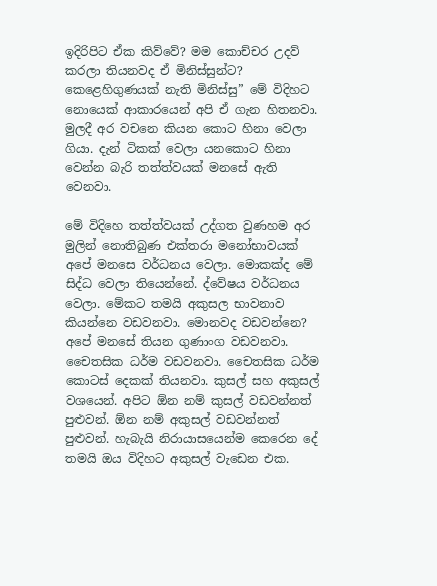ඉදිරිපිට ඒක කිව්වේ? මම කොච්චර උදව් කරලා තියනවද ඒ මිනිස්සුන්ට? කෙළෙහිගුණයක් නැති මිනිස්සු” මේ විදිහට නොයෙක් ආකාරයෙන් අපි ඒ ගැන හිතනවා. මුලදී අර වචනෙ කියන කොට හිනා වෙලා ගියා. දැන් ටිකක් වෙලා යනකොට හිනා වෙන්න බැරි තත්ත්වයක් මනසේ ඇති වෙනවා.

මේ විදිහෙ තත්ත්වයක් උද්ගත වුණහම අර මුලින් නොතිබුණ එක්තරා මනෝභාවයක් අපේ මනසෙ වර්ධනය වෙලා. මොකක්ද මේ සිද්ධ වෙලා තියෙන්නේ. ද්වේෂය වර්ධනය වෙලා. මේකට තමයි අකුසල භාවනාව කියන්නෙ වඩවනවා. මොනවද වඩවන්නෙ? අපේ මනසේ තියන ගුණාංග වඩවනවා. චෛතසික ධර්ම වඩවනවා. චෛතසික ධර්ම කොටස් දෙකක් තියනවා. කුසල් සහ අකුසල් වශයෙන්. අපිට ඕන නම් කුසල් වඩවන්නත් පුළුවන්. ඕන නම් අකුසල් වඩවන්නත් පුළුවන්. හැබැයි නිරායාසයෙන්ම කෙරෙන දේ තමයි ඔය විදිහට අකුසල් වැඩෙන එක.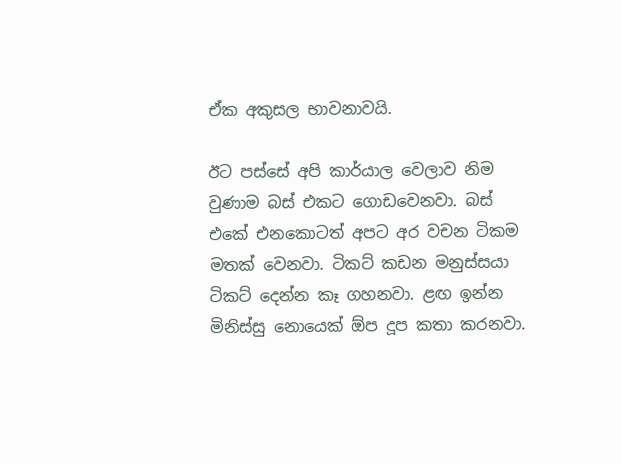ඒක අකුසල භාවනාවයි.

ඊට පස්සේ අපි කාර්යාල වෙලාව නිම වුණාම බස් එකට ගොඩවෙනවා. බස් එකේ එනකොටත් අපට අර වචන ටිකම මතක් වෙනවා. ටිකට් කඩන මනුස්සයා ටිකට් දෙන්න කෑ ගහනවා. ළඟ ඉන්න මිනිස්සු නොයෙක් ඕප දූප කතා කරනවා.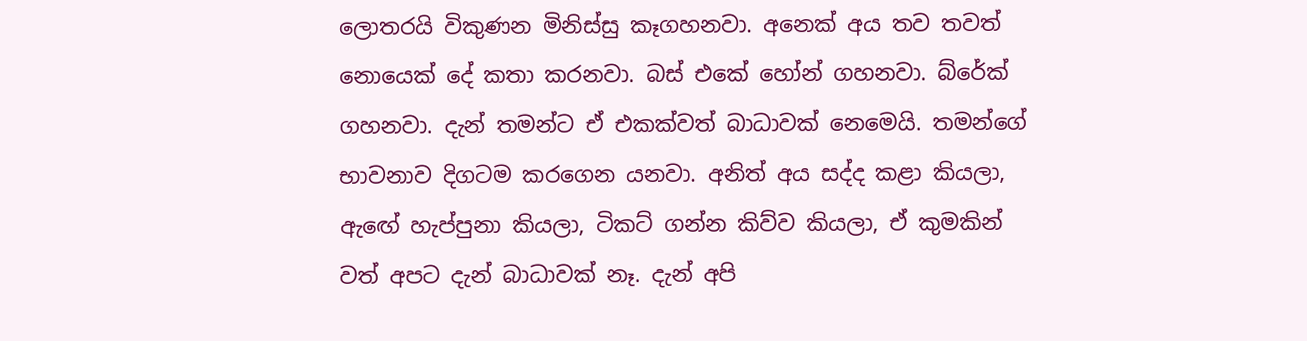ලොතරයි විකුණන මිනිස්සු කෑගහනවා. අනෙක් අය තව තවත් නොයෙක් දේ කතා කරනවා. බස් එකේ හෝන් ගහනවා. බ්රේක් ගහනවා. දැන් තමන්ට ඒ එකක්වත් බාධාවක් නෙමෙයි. තමන්ගේ භාවනාව දිගටම කරගෙන යනවා. අනිත් අය සද්ද කළා කියලා, ඇඟේ හැප්පුනා කියලා, ටිකට් ගන්න කිව්ව කියලා, ඒ කුමකින් වත් අපට දැන් බාධාවක් නෑ. දැන් අපි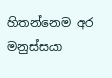හිතන්නෙම අර මනුස්සයා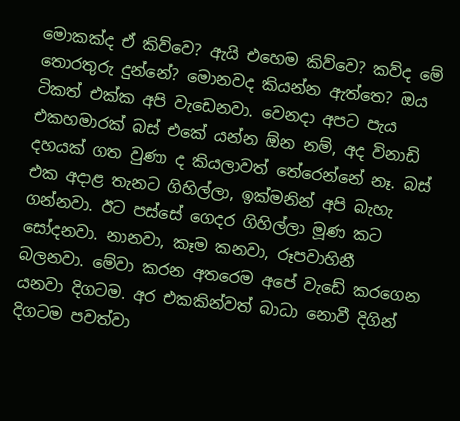මොකක්ද ඒ කිව්වෙ? ඇයි එහෙම කිව්වෙ? කව්ද මේ තොරතුරු දුන්නේ? මොනවද කියන්න ඇත්තෙ? ඔය ටිකත් එක්ක අපි වැඩෙනවා. වෙනදා අපට පැය එකහමාරක් බස් එකේ යන්න ඕන නම්, අද විනාඩි දහයක් ගත වුණා ද කියලාවත් තේරෙන්නේ නෑ. බස් එක අදාළ තැනට ගිහිල්ලා, ඉක්මනින් අපි බැහැ ගන්නවා. ඊට පස්සේ ගෙදර ගිහිල්ලා මූණ කට සෝදනවා. නානවා, කෑම කනවා, රූපවාහිනී බලනවා. මේවා කරන අතරෙම අපේ වැඩේ කරගෙන යනවා දිගටම. අර එකකින්වත් බාධා නොවී දිගින් දිගටම පවත්වා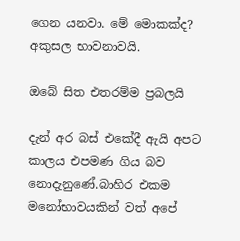ගෙන යනවා. මේ මොකක්ද? අකුසල භාවනාවයි.

ඔබේ සිත එතරම්ම ප්‍රබලයි

දැන් අර බස් එකේදී ඇයි අපට කාලය එපමණ ගිය බව නොදැනුණේ.බාහිර එකම මනෝභාවයකින් වත් අපේ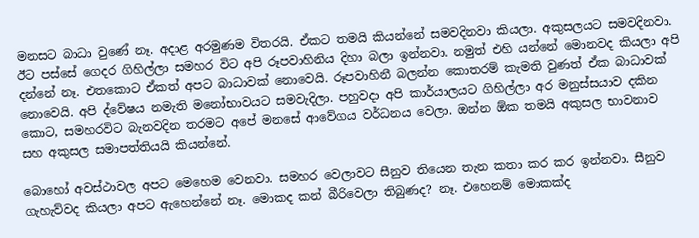මනසට බාධා වුණේ නෑ. අදාළ අරමුණම විතරයි. ඒකට තමයි කියන්නේ සමවදිනවා කියලා. අකුසලයට සමවදිනවා. ඊට පස්සේ ගෙදර ගිහිල්ලා සමහර විට අපි රූපවාහිනිය දිහා බලා ඉන්නවා. නමුත් එහි යන්නේ මොනවද කියලා අපි දන්නේ නෑ. එතකොට ඒකත් අපට බාධාවක් නොවෙයි. රූපවාහිනී බලන්න කොතරම් කැමති වුණත් ඒක බාධාවක් නොවෙයි. අපි ද්වේෂය නමැති මනෝභාවයට සමවැදිලා. පහුවදා අපි කාර්යාලයට ගිහිල්ලා අර මනුස්සයාව දකින කොට, සමහරවිට බැනවදින තරමට අපේ මනසේ ආවේගය වර්ධනය වෙලා. ඔන්න ඕක තමයි අකුසල භාවනාව සහ අකුසල සමාපත්තියයි කියන්නේ.

බොහෝ අවස්ථාවල අපට මෙහෙම වෙනවා. සමහර වෙලාවට සීනුව තියෙන තැන කතා කර කර ඉන්නවා. සීනුව ගැහැව්වද කියලා අපට ඇහෙන්නේ නෑ. මොකද කන් බීරිවෙලා තිබුණද? නෑ. එහෙනම් මොකක්ද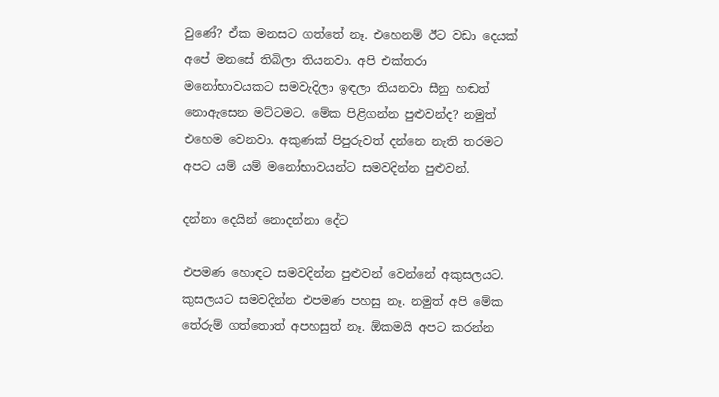වුණේ? ඒක මනසට ගත්තේ නෑ. එහෙනම් ඊට වඩා දෙයක් අපේ මනසේ තිබිලා තියනවා. අපි එක්තරා මනෝභාවයකට සමවැදිලා ඉඳලා තියනවා සීනු හඬත් නොඇසෙන මට්ටමට. මේක පිළිගන්න පුළුවන්ද? නමුත් එහෙම වෙනවා. අකුණක් පිපුරුවත් දන්නෙ නැති තරමට අපට යම් යම් මනෝභාවයන්ට සමවදින්න පුළුවන්.

දන්නා දෙයින් නොදන්නා දේට

එපමණ හොඳට සමවදින්න පුළුවන් වෙන්නේ අකුසලයට. කුසලයට සමවදින්න එපමණ පහසු නෑ. නමුත් අපි මේක තේරුම් ගත්තොත් අපහසුත් නෑ. ඕකමයි අපට කරන්න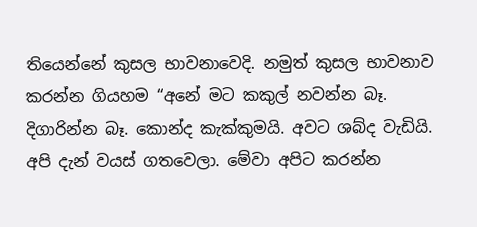තියෙන්නේ කුසල භාවනාවෙදි. නමුත් කුසල භාවනාව කරන්න ගියහම “අනේ මට කකුල් නවන්න බෑ. දිගාරින්න බෑ. කොන්ද කැක්කුමයි. අවට ශබ්ද වැඩියි. අපි දැන් වයස් ගතවෙලා. මේවා අපිට කරන්න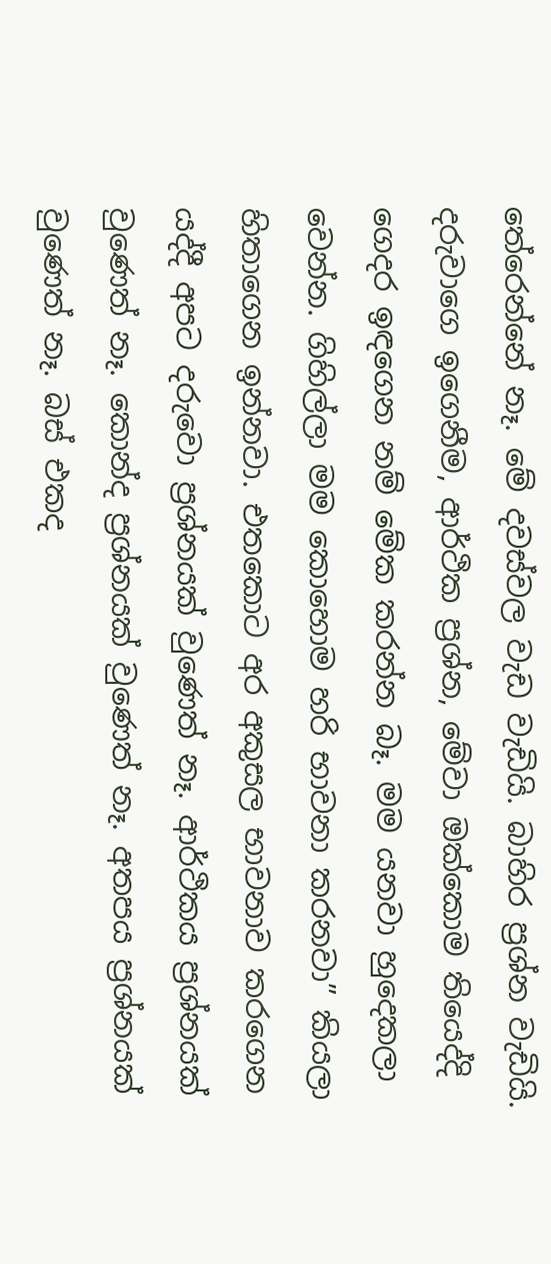තේරෙන්නේ නෑ. මේ දවස්වල වැඩ වැඩියි. බාහිර ප්‍රශ්න වැඩියි. දරුවාගෙ ඉගෙනීම, ආර්ථික ප්‍රශ්න, මේවා ඔක්කොම තියෙද්දි ගෙදර ඉඳගෙන නම් මේක කරන්න බෑ. මම යනවා හුදෙකලා වෙන්න. ගිහිල්ලා මම කොහොම හරි භාවනා කරනවා” කියලා හිතාගෙන ඉන්නවා. එතකොට අර අකුසල භාවනාව කරගෙන යද්දී අපට දරුවො ප්‍රශ්නයක් වුණෙත් නෑ. ආර්ථිකය ප්‍රශ්නයක් වුණෙත් නෑ. කොන්ද ප්‍රශ්නයක් වුණෙත් නෑ. අතපය ප්‍රශ්නයක් වුණෙත් නෑ. බස් එකද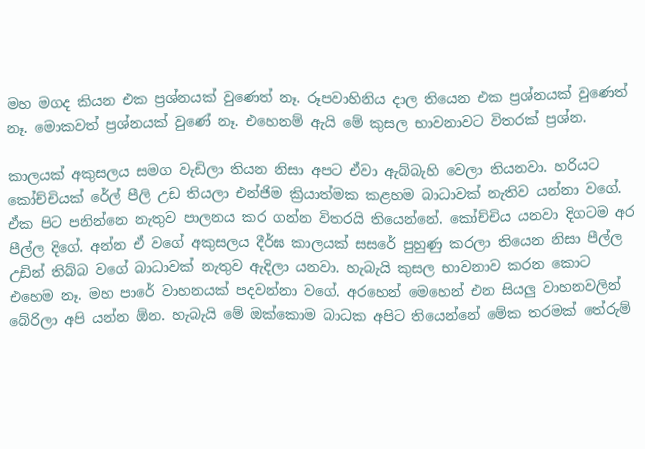මහ මගද කියන එක ප්‍රශ්නයක් වුණෙත් නෑ. රූපවාහිනිය දාල තියෙන එක ප්‍රශ්නයක් වුණෙත් නෑ. මොකවත් ප්‍රශ්නයක් වුණේ නෑ. එහෙනම් ඇයි මේ කුසල භාවනාවට විතරක් ප්‍රශ්න.

කාලයක් අකුසලය සමග වැඩිලා තියන නිසා අපට ඒවා ඇබ්බැහි වෙලා තියනවා. හරියට කෝච්චියක් රේල් පීලි උඩ තියලා එන්ජිම ක්‍රියාත්මක කළහම බාධාවක් නැතිව යන්නා වගේ. ඒක පිට පනින්නෙ නැතුව පාලනය කර ගන්න විතරයි තියෙන්නේ. කෝච්චිය යනවා දිගටම අර පීල්ල දිගේ. අන්න ඒ වගේ අකුසලය දීර්ඝ කාලයක් සසරේ පුහුණු කරලා තියෙන නිසා පීල්ල උඩින් තිබ්බ වගේ බාධාවක් නැතුව ඇදිලා යනවා. හැබැයි කුසල භාවනාව කරන කොට එහෙම නෑ. මහ පාරේ වාහනයක් පදවන්නා වගේ. අරහෙන් මෙහෙන් එන සියලු වාහනවලින් බේරිලා අපි යන්න ඕන. හැබැයි මේ ඔක්කොම බාධක අපිට තියෙන්නේ මේක තරමක් තේරුම්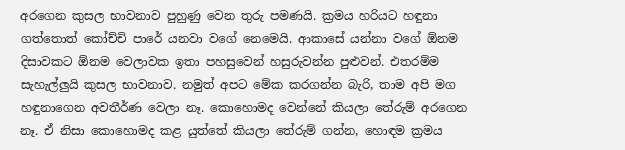අරගෙන කුසල භාවනාව පුහුණු වෙන තුරු පමණයි. ක්‍රමය හරියට හඳුනා ගත්තොත් කෝච්චි පාරේ යනවා වගේ නෙමෙයි. ආකාසේ යන්නා වගේ ඕනම දිසාවකට ඕනම වෙලාවක ඉතා පහසුවෙන් හසුරුවන්න පුළුවන්. එතරම්ම සැහැල්ලුයි කුසල භාවනාව. නමුත් අපට මේක කරගන්න බැරි, තාම අපි මග හඳුනාගෙන අවතීර්ණ වෙලා නෑ. කොහොමද වෙන්නේ කියලා තේරුම් අරගෙන නෑ. ඒ නිසා කොහොමද කළ යුත්තේ කියලා තේරුම් ගන්න, හොඳම ක්‍රමය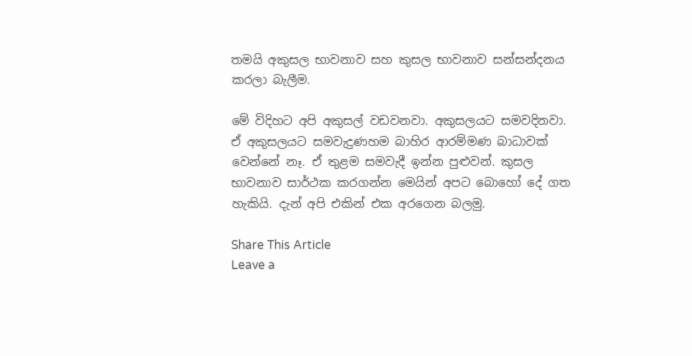තමයි අකුසල භාවනාව සහ කුසල භාවනාව සන්සන්දනය කරලා බැලීම.

මේ විදිහට අපි අකුසල් වඩවනවා. අකුසලයට සමවදිනවා. ඒ අකුසලයට සමවැදුණහම බාහිර ආරම්මණ බාධාවක් වෙන්නේ නෑ. ඒ තුළම සමවැදී ඉන්න පුළුවන්. කුසල භාවනාව සාර්ථක කරගන්න මෙයින් අපට බොහෝ දේ ගත හැකියි. දැන් අපි එකින් එක අරගෙන බලමු.

Share This Article
Leave a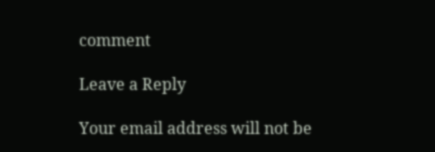comment

Leave a Reply

Your email address will not be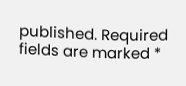published. Required fields are marked *